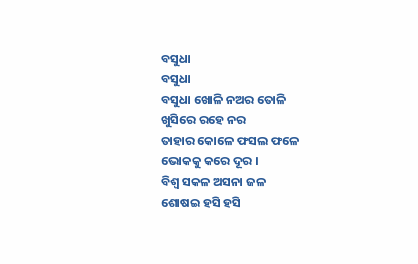ବସୁଧା
ବସୁଧା
ବସୁଧା ଖୋଳି ନଅର ତୋଳି
ଖୁସିରେ ରହେ ନର
ତାହାର କୋଳେ ଫସଲ ଫଳେ
ଭୋକକୁ କରେ ଦୂର ।
ବିଶ୍ଵ ସକଳ ଅସନା ଜଳ
ଶୋଷଇ ହସି ହସି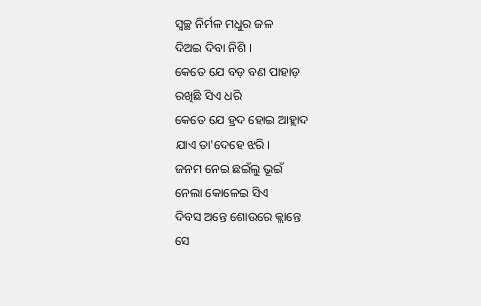ସ୍ୱଚ୍ଛ ନିର୍ମଳ ମଧୁର ଜଳ
ଦିଅଇ ଦିବା ନିଶି ।
କେତେ ଯେ ବଡ଼ ବଣ ପାହାଡ଼
ରଖିଛି ସିଏ ଧରି
କେତେ ଯେ ହ୍ରଦ ହୋଇ ଆହ୍ଲାଦ
ଯାଏ ତା'ଦେହେ ଝରି ।
ଜନମ ନେଇ ଛଇଁଲୁ ଭୂଇଁ
ନେଲା କୋଳେଇ ସିଏ
ଦିବସ ଅନ୍ତେ ଶୋଉରେ କ୍ଲାନ୍ତେ
ସେ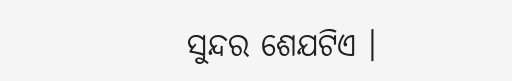ସୁନ୍ଦର ଶେଯଟିଏ ।